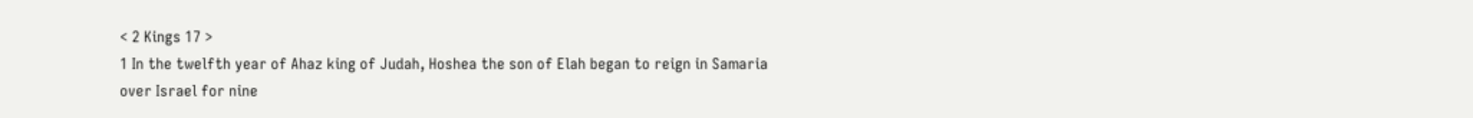< 2 Kings 17 >
1 In the twelfth year of Ahaz king of Judah, Hoshea the son of Elah began to reign in Samaria over Israel for nine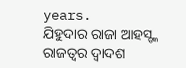years.
ଯିହୁଦାର ରାଜା ଆହସ୍ଙ୍କ ରାଜତ୍ଵର ଦ୍ୱାଦଶ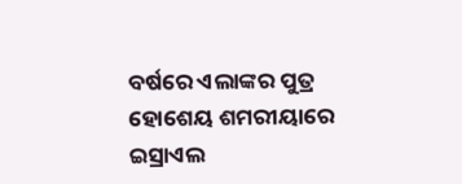ବର୍ଷରେ ଏଲାଙ୍କର ପୁତ୍ର ହୋଶେୟ ଶମରୀୟାରେ ଇସ୍ରାଏଲ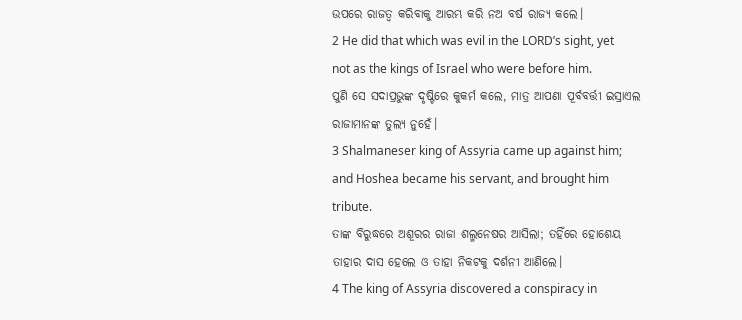ଉପରେ ରାଜତ୍ୱ କରିବାକୁ ଆରମ୍ଭ କରି ନଅ ବର୍ଷ ରାଜ୍ୟ କଲେ।
2 He did that which was evil in the LORD’s sight, yet not as the kings of Israel who were before him.
ପୁଣି ସେ ସଦାପ୍ରଭୁଙ୍କ ଦୃଷ୍ଟିରେ କୁକର୍ମ କଲେ, ମାତ୍ର ଆପଣା ପୂର୍ବବର୍ତ୍ତୀ ଇସ୍ରାଏଲ ରାଜାମାନଙ୍କ ତୁଲ୍ୟ ନୁହେଁ।
3 Shalmaneser king of Assyria came up against him; and Hoshea became his servant, and brought him tribute.
ତାଙ୍କ ବିରୁଦ୍ଧରେ ଅଶୂରର ରାଜା ଶଲ୍ମନେଷର ଆସିଲା; ତହିଁରେ ହୋଶେୟ ତାହାର ଦାସ ହେଲେ ଓ ତାହା ନିକଟକୁ ଦର୍ଶନୀ ଆଣିଲେ।
4 The king of Assyria discovered a conspiracy in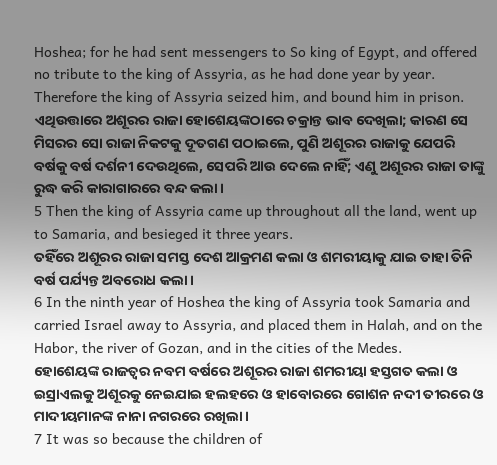Hoshea; for he had sent messengers to So king of Egypt, and offered no tribute to the king of Assyria, as he had done year by year. Therefore the king of Assyria seized him, and bound him in prison.
ଏଥିଉତ୍ତାରେ ଅଶୂରର ରାଜା ହୋଶେୟଙ୍କଠାରେ ଚକ୍ରାନ୍ତ ଭାବ ଦେଖିଲା; କାରଣ ସେ ମିସରର ସୋ ରାଜା ନିକଟକୁ ଦୂତଗଣ ପଠାଇଲେ, ପୁଣି ଅଶୂରର ରାଜାକୁ ଯେପରି ବର୍ଷକୁ ବର୍ଷ ଦର୍ଶନୀ ଦେଉଥିଲେ, ସେପରି ଆଉ ଦେଲେ ନାହିଁ; ଏଣୁ ଅଶୂରର ରାଜା ତାଙ୍କୁ ରୁଦ୍ଧ କରି କାରାଗାରରେ ବନ୍ଦ କଲା।
5 Then the king of Assyria came up throughout all the land, went up to Samaria, and besieged it three years.
ତହିଁରେ ଅଶୂରର ରାଜା ସମସ୍ତ ଦେଶ ଆକ୍ରମଣ କଲା ଓ ଶମରୀୟାକୁ ଯାଇ ତାହା ତିନି ବର୍ଷ ପର୍ଯ୍ୟନ୍ତ ଅବରୋଧ କଲା।
6 In the ninth year of Hoshea the king of Assyria took Samaria and carried Israel away to Assyria, and placed them in Halah, and on the Habor, the river of Gozan, and in the cities of the Medes.
ହୋଶେୟଙ୍କ ରାଜତ୍ଵର ନବମ ବର୍ଷରେ ଅଶୂରର ରାଜା ଶମରୀୟା ହସ୍ତଗତ କଲା ଓ ଇସ୍ରାଏଲକୁ ଅଶୂରକୁ ନେଇଯାଇ ହଲହରେ ଓ ହାବୋରରେ ଗୋଶନ ନଦୀ ତୀରରେ ଓ ମାଦୀୟମାନଙ୍କ ନାନା ନଗରରେ ରଖିଲା।
7 It was so because the children of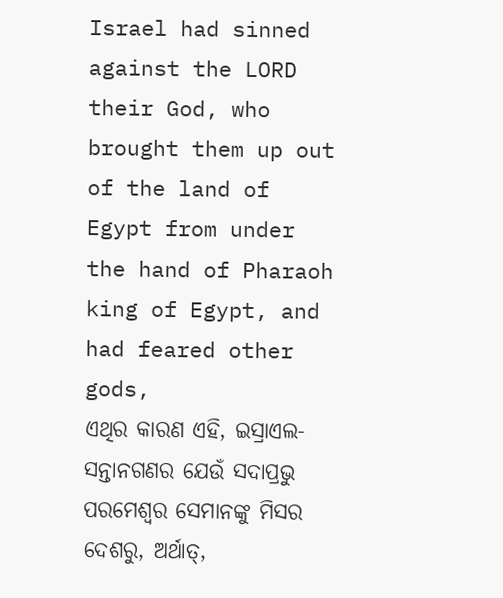Israel had sinned against the LORD their God, who brought them up out of the land of Egypt from under the hand of Pharaoh king of Egypt, and had feared other gods,
ଏଥିର କାରଣ ଏହି, ଇସ୍ରାଏଲ-ସନ୍ତାନଗଣର ଯେଉଁ ସଦାପ୍ରଭୁ ପରମେଶ୍ୱର ସେମାନଙ୍କୁ ମିସର ଦେଶରୁ, ଅର୍ଥାତ୍,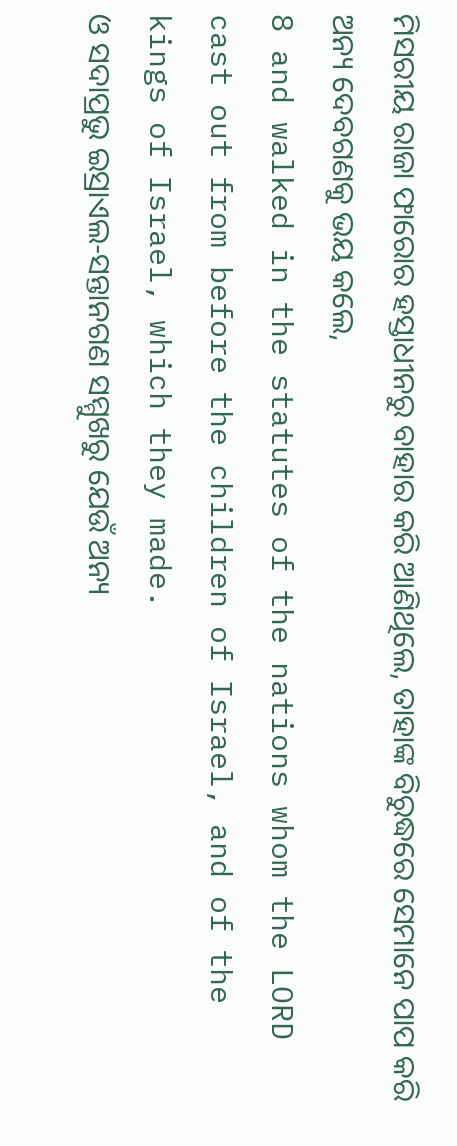ମିସରୀୟ ରାଜା ଫାରୋର ହସ୍ତାଧୀନରୁ ବାହାର କରି ଆଣିଥିଲେ, ତାହାଙ୍କ ବିରୁଦ୍ଧରେ ସେମାନେ ପାପ କରି ଅନ୍ୟ ଦେବଗଣକୁ ଭୟ କଲେ,
8 and walked in the statutes of the nations whom the LORD cast out from before the children of Israel, and of the kings of Israel, which they made.
ଓ ସଦାପ୍ରଭୁ ଇସ୍ରାଏଲ-ସନ୍ତାନଗଣ ସମ୍ମୁଖରୁ ଯେଉଁ ଅନ୍ୟ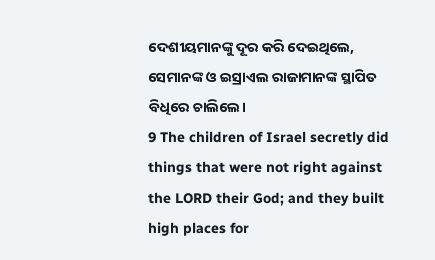ଦେଶୀୟମାନଙ୍କୁ ଦୂର କରି ଦେଇଥିଲେ, ସେମାନଙ୍କ ଓ ଇସ୍ରାଏଲ ରାଜାମାନଙ୍କ ସ୍ଥାପିତ ବିଧିରେ ଚାଲିଲେ।
9 The children of Israel secretly did things that were not right against the LORD their God; and they built high places for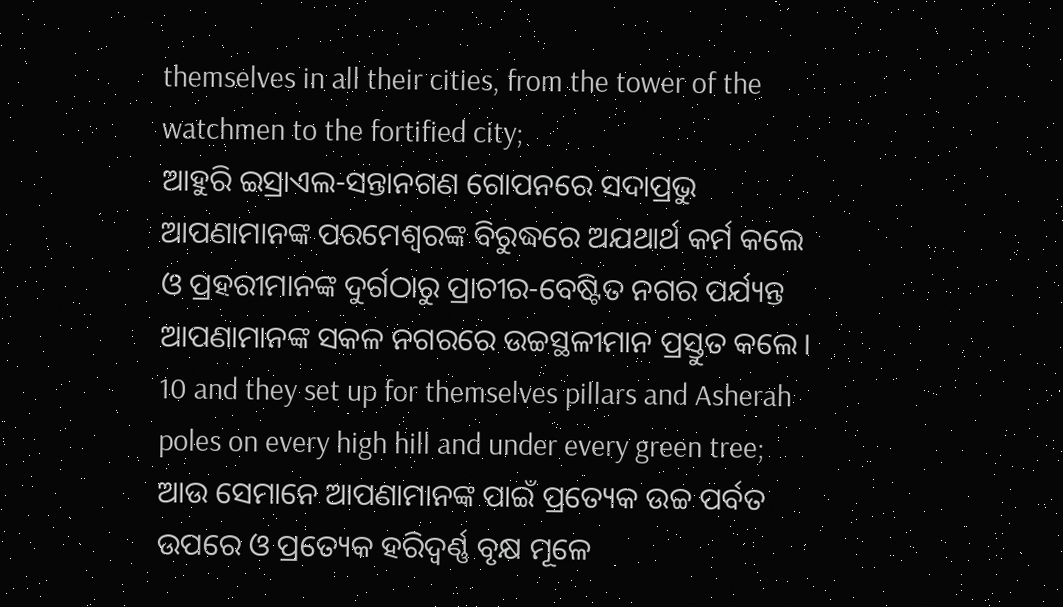themselves in all their cities, from the tower of the watchmen to the fortified city;
ଆହୁରି ଇସ୍ରାଏଲ-ସନ୍ତାନଗଣ ଗୋପନରେ ସଦାପ୍ରଭୁ ଆପଣାମାନଙ୍କ ପରମେଶ୍ୱରଙ୍କ ବିରୁଦ୍ଧରେ ଅଯଥାର୍ଥ କର୍ମ କଲେ ଓ ପ୍ରହରୀମାନଙ୍କ ଦୁର୍ଗଠାରୁ ପ୍ରାଚୀର-ବେଷ୍ଟିତ ନଗର ପର୍ଯ୍ୟନ୍ତ ଆପଣାମାନଙ୍କ ସକଳ ନଗରରେ ଉଚ୍ଚସ୍ଥଳୀମାନ ପ୍ରସ୍ତୁତ କଲେ।
10 and they set up for themselves pillars and Asherah poles on every high hill and under every green tree;
ଆଉ ସେମାନେ ଆପଣାମାନଙ୍କ ପାଇଁ ପ୍ରତ୍ୟେକ ଉଚ୍ଚ ପର୍ବତ ଉପରେ ଓ ପ୍ରତ୍ୟେକ ହରିଦ୍ବର୍ଣ୍ଣ ବୃକ୍ଷ ମୂଳେ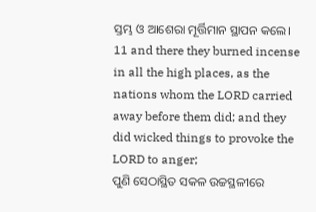ସ୍ତମ୍ଭ ଓ ଆଶେରା ମୂର୍ତ୍ତିମାନ ସ୍ଥାପନ କଲେ।
11 and there they burned incense in all the high places, as the nations whom the LORD carried away before them did; and they did wicked things to provoke the LORD to anger;
ପୁଣି ସେଠାସ୍ଥିତ ସକଳ ଉଚ୍ଚସ୍ଥଳୀରେ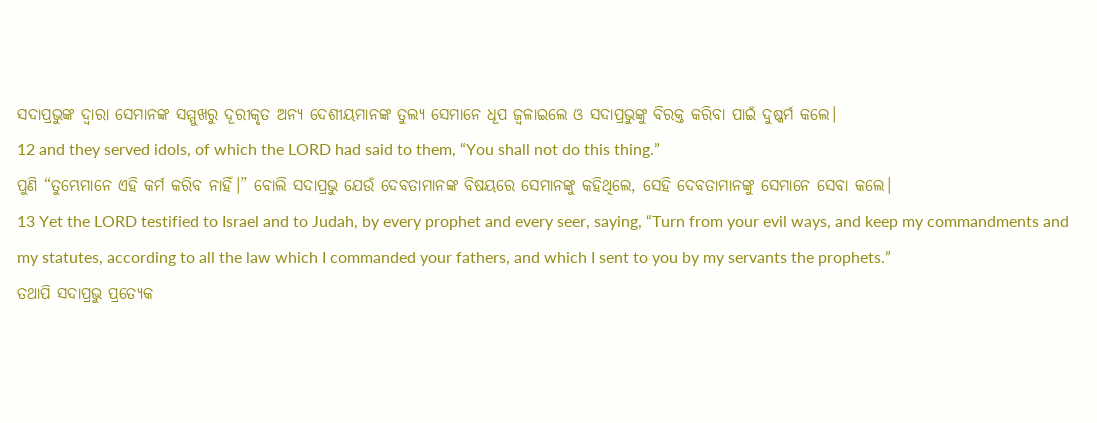ସଦାପ୍ରଭୁଙ୍କ ଦ୍ୱାରା ସେମାନଙ୍କ ସମ୍ମୁଖରୁ ଦୂରୀକୃତ ଅନ୍ୟ ଦେଶୀୟମାନଙ୍କ ତୁଲ୍ୟ ସେମାନେ ଧୂପ ଜ୍ୱଳାଇଲେ ଓ ସଦାପ୍ରଭୁଙ୍କୁ ବିରକ୍ତ କରିବା ପାଇଁ ଦୁଷ୍କର୍ମ କଲେ।
12 and they served idols, of which the LORD had said to them, “You shall not do this thing.”
ପୁଣି “ତୁମ୍ଭେମାନେ ଏହି କର୍ମ କରିବ ନାହିଁ।” ବୋଲି ସଦାପ୍ରଭୁ ଯେଉଁ ଦେବତାମାନଙ୍କ ବିଷୟରେ ସେମାନଙ୍କୁ କହିଥିଲେ, ସେହି ଦେବତାମାନଙ୍କୁ ସେମାନେ ସେବା କଲେ।
13 Yet the LORD testified to Israel and to Judah, by every prophet and every seer, saying, “Turn from your evil ways, and keep my commandments and my statutes, according to all the law which I commanded your fathers, and which I sent to you by my servants the prophets.”
ତଥାପି ସଦାପ୍ରଭୁ ପ୍ରତ୍ୟେକ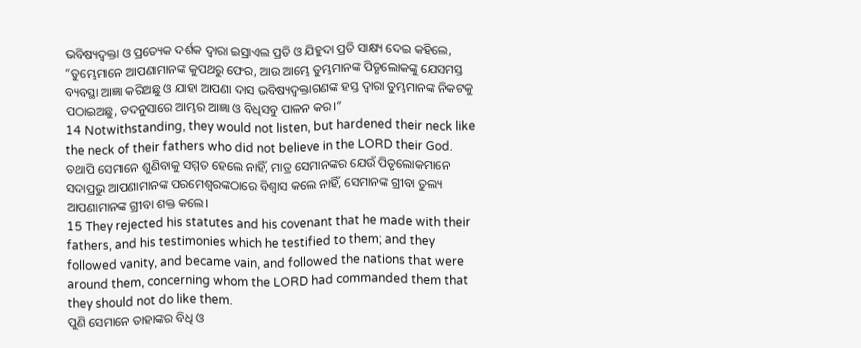ଭବିଷ୍ୟଦ୍ବକ୍ତା ଓ ପ୍ରତ୍ୟେକ ଦର୍ଶକ ଦ୍ୱାରା ଇସ୍ରାଏଲ ପ୍ରତି ଓ ଯିହୁଦା ପ୍ରତି ସାକ୍ଷ୍ୟ ଦେଇ କହିଲେ, “ତୁମ୍ଭେମାନେ ଆପଣାମାନଙ୍କ କୁପଥରୁ ଫେର, ଆଉ ଆମ୍ଭେ ତୁମ୍ଭମାନଙ୍କ ପିତୃଲୋକଙ୍କୁ ଯେସମସ୍ତ ବ୍ୟବସ୍ଥା ଆଜ୍ଞା କରିଅଛୁ ଓ ଯାହା ଆପଣା ଦାସ ଭବିଷ୍ୟଦ୍ବକ୍ତାଗଣଙ୍କ ହସ୍ତ ଦ୍ୱାରା ତୁମ୍ଭମାନଙ୍କ ନିକଟକୁ ପଠାଇଅଛୁ, ତଦନୁସାରେ ଆମ୍ଭର ଆଜ୍ଞା ଓ ବିଧିସବୁ ପାଳନ କର।”
14 Notwithstanding, they would not listen, but hardened their neck like the neck of their fathers who did not believe in the LORD their God.
ତଥାପି ସେମାନେ ଶୁଣିବାକୁ ସମ୍ମତ ହେଲେ ନାହିଁ, ମାତ୍ର ସେମାନଙ୍କର ଯେଉଁ ପିତୃଲୋକମାନେ ସଦାପ୍ରଭୁ ଆପଣାମାନଙ୍କ ପରମେଶ୍ୱରଙ୍କଠାରେ ବିଶ୍ୱାସ କଲେ ନାହିଁ, ସେମାନଙ୍କ ଗ୍ରୀବା ତୁଲ୍ୟ ଆପଣାମାନଙ୍କ ଗ୍ରୀବା ଶକ୍ତ କଲେ।
15 They rejected his statutes and his covenant that he made with their fathers, and his testimonies which he testified to them; and they followed vanity, and became vain, and followed the nations that were around them, concerning whom the LORD had commanded them that they should not do like them.
ପୁଣି ସେମାନେ ତାହାଙ୍କର ବିଧି ଓ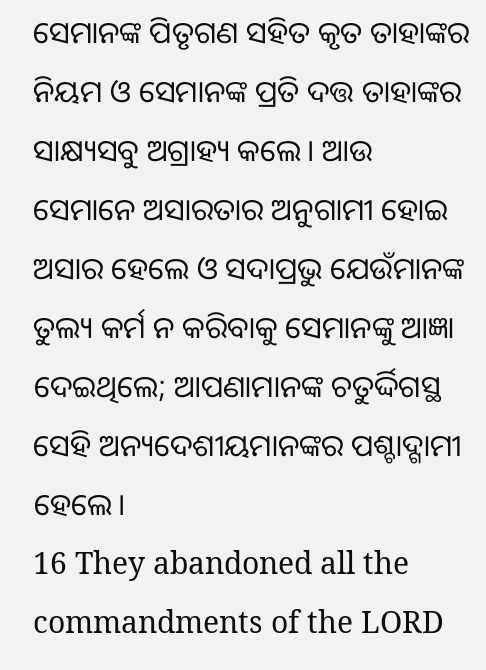ସେମାନଙ୍କ ପିତୃଗଣ ସହିତ କୃତ ତାହାଙ୍କର ନିୟମ ଓ ସେମାନଙ୍କ ପ୍ରତି ଦତ୍ତ ତାହାଙ୍କର ସାକ୍ଷ୍ୟସବୁ ଅଗ୍ରାହ୍ୟ କଲେ। ଆଉ ସେମାନେ ଅସାରତାର ଅନୁଗାମୀ ହୋଇ ଅସାର ହେଲେ ଓ ସଦାପ୍ରଭୁ ଯେଉଁମାନଙ୍କ ତୁଲ୍ୟ କର୍ମ ନ କରିବାକୁ ସେମାନଙ୍କୁ ଆଜ୍ଞା ଦେଇଥିଲେ; ଆପଣାମାନଙ୍କ ଚତୁର୍ଦ୍ଦିଗସ୍ଥ ସେହି ଅନ୍ୟଦେଶୀୟମାନଙ୍କର ପଶ୍ଚାଦ୍ଗାମୀ ହେଲେ।
16 They abandoned all the commandments of the LORD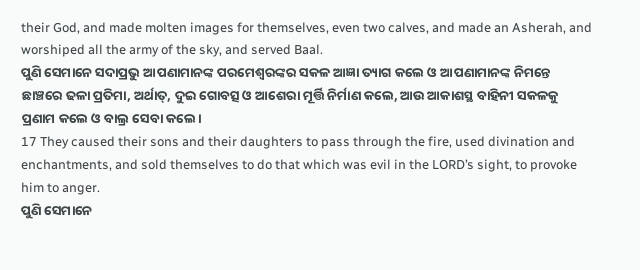their God, and made molten images for themselves, even two calves, and made an Asherah, and worshiped all the army of the sky, and served Baal.
ପୁଣି ସେମାନେ ସଦାପ୍ରଭୁ ଆପଣାମାନଙ୍କ ପରମେଶ୍ୱରଙ୍କର ସକଳ ଆଜ୍ଞା ତ୍ୟାଗ କଲେ ଓ ଆପଣାମାନଙ୍କ ନିମନ୍ତେ ଛାଞ୍ଚରେ ଢଳା ପ୍ରତିମା, ଅର୍ଥାତ୍, ଦୁଇ ଗୋବତ୍ସ ଓ ଆଶେରା ମୂର୍ତ୍ତି ନିର୍ମାଣ କଲେ, ଆଉ ଆକାଶସ୍ଥ ବାହିନୀ ସକଳକୁ ପ୍ରଣାମ କଲେ ଓ ବାଲ୍ର ସେବା କଲେ।
17 They caused their sons and their daughters to pass through the fire, used divination and enchantments, and sold themselves to do that which was evil in the LORD’s sight, to provoke him to anger.
ପୁଣି ସେମାନେ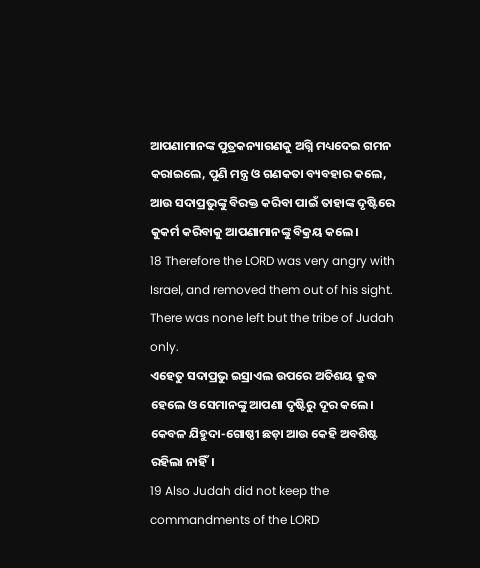ଆପଣାମାନଙ୍କ ପୁତ୍ରକନ୍ୟାଗଣକୁ ଅଗ୍ନି ମଧ୍ୟଦେଇ ଗମନ କରାଇଲେ, ପୁଣି ମନ୍ତ୍ର ଓ ଗଣକତା ବ୍ୟବହାର କଲେ, ଆଉ ସଦାପ୍ରଭୁଙ୍କୁ ବିରକ୍ତ କରିବା ପାଇଁ ତାହାଙ୍କ ଦୃଷ୍ଟିରେ କୁକର୍ମ କରିବାକୁ ଆପଣାମାନଙ୍କୁ ବିକ୍ରୟ କଲେ।
18 Therefore the LORD was very angry with Israel, and removed them out of his sight. There was none left but the tribe of Judah only.
ଏହେତୁ ସଦାପ୍ରଭୁ ଇସ୍ରାଏଲ ଉପରେ ଅତିଶୟ କ୍ରୁଦ୍ଧ ହେଲେ ଓ ସେମାନଙ୍କୁ ଆପଣା ଦୃଷ୍ଟିରୁ ଦୂର କଲେ। କେବଳ ଯିହୁଦା-ଗୋଷ୍ଠୀ ଛଡ଼ା ଆଉ କେହି ଅବଶିଷ୍ଟ ରହିଲା ନାହିଁ।
19 Also Judah did not keep the commandments of the LORD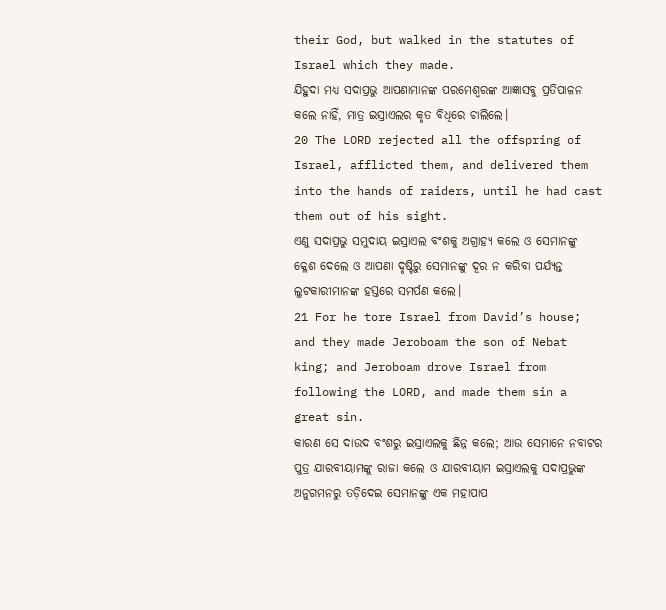their God, but walked in the statutes of Israel which they made.
ଯିହୁଦା ମଧ୍ୟ ସଦାପ୍ରଭୁ ଆପଣାମାନଙ୍କ ପରମେଶ୍ୱରଙ୍କ ଆଜ୍ଞାସବୁ ପ୍ରତିପାଳନ କଲେ ନାହିଁ, ମାତ୍ର ଇସ୍ରାଏଲର କୃତ ବିଧିରେ ଚାଲିଲେ।
20 The LORD rejected all the offspring of Israel, afflicted them, and delivered them into the hands of raiders, until he had cast them out of his sight.
ଏଣୁ ସଦାପ୍ରଭୁ ସମୁଦାୟ ଇସ୍ରାଏଲ ବଂଶକୁ ଅଗ୍ରାହ୍ୟ କଲେ ଓ ସେମାନଙ୍କୁ କ୍ଳେଶ ଦେଲେ ଓ ଆପଣା ଦୃଷ୍ଟିରୁ ସେମାନଙ୍କୁ ଦୂର ନ କରିବା ପର୍ଯ୍ୟନ୍ତ ଲୁଟକାରୀମାନଙ୍କ ହସ୍ତରେ ସମର୍ପଣ କଲେ।
21 For he tore Israel from David’s house; and they made Jeroboam the son of Nebat king; and Jeroboam drove Israel from following the LORD, and made them sin a great sin.
କାରଣ ସେ ଦାଉଦ ବଂଶରୁ ଇସ୍ରାଏଲକୁ ଛିନ୍ନ କଲେ; ଆଉ ସେମାନେ ନବାଟର ପୁତ୍ର ଯାରବୀୟାମଙ୍କୁ ରାଜା କଲେ ଓ ଯାରବୀୟାମ ଇସ୍ରାଏଲକୁ ସଦାପ୍ରଭୁଙ୍କ ଅନୁଗମନରୁ ତଡ଼ିଦେଇ ସେମାନଙ୍କୁ ଏକ ମହାପାପ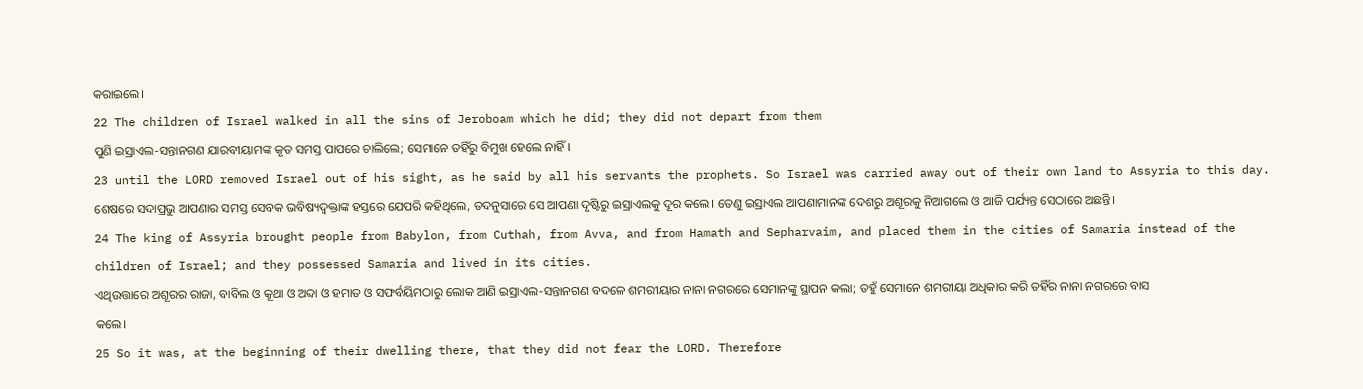କରାଇଲେ।
22 The children of Israel walked in all the sins of Jeroboam which he did; they did not depart from them
ପୁଣି ଇସ୍ରାଏଲ-ସନ୍ତାନଗଣ ଯାରବୀୟାମଙ୍କ କୃତ ସମସ୍ତ ପାପରେ ଚାଲିଲେ; ସେମାନେ ତହିଁରୁ ବିମୁଖ ହେଲେ ନାହିଁ।
23 until the LORD removed Israel out of his sight, as he said by all his servants the prophets. So Israel was carried away out of their own land to Assyria to this day.
ଶେଷରେ ସଦାପ୍ରଭୁ ଆପଣାର ସମସ୍ତ ସେବକ ଭବିଷ୍ୟଦ୍ବକ୍ତାଙ୍କ ହସ୍ତରେ ଯେପରି କହିଥିଲେ, ତଦନୁସାରେ ସେ ଆପଣା ଦୃଷ୍ଟିରୁ ଇସ୍ରାଏଲକୁ ଦୂର କଲେ। ତେଣୁ ଇସ୍ରାଏଲ ଆପଣାମାନଙ୍କ ଦେଶରୁ ଅଶୂରକୁ ନିଆଗଲେ ଓ ଆଜି ପର୍ଯ୍ୟନ୍ତ ସେଠାରେ ଅଛନ୍ତି।
24 The king of Assyria brought people from Babylon, from Cuthah, from Avva, and from Hamath and Sepharvaim, and placed them in the cities of Samaria instead of the children of Israel; and they possessed Samaria and lived in its cities.
ଏଥିଉତ୍ତାରେ ଅଶୂରର ରାଜା, ବାବିଲ ଓ କୂଥା ଓ ଅବ୍ଦା ଓ ହମାତ ଓ ସଫର୍ବୟିମଠାରୁ ଲୋକ ଆଣି ଇସ୍ରାଏଲ-ସନ୍ତାନଗଣ ବଦଳେ ଶମରୀୟାର ନାନା ନଗରରେ ସେମାନଙ୍କୁ ସ୍ଥାପନ କଲା; ତହୁଁ ସେମାନେ ଶମରୀୟା ଅଧିକାର କରି ତହିଁର ନାନା ନଗରରେ ବାସ କଲେ।
25 So it was, at the beginning of their dwelling there, that they did not fear the LORD. Therefore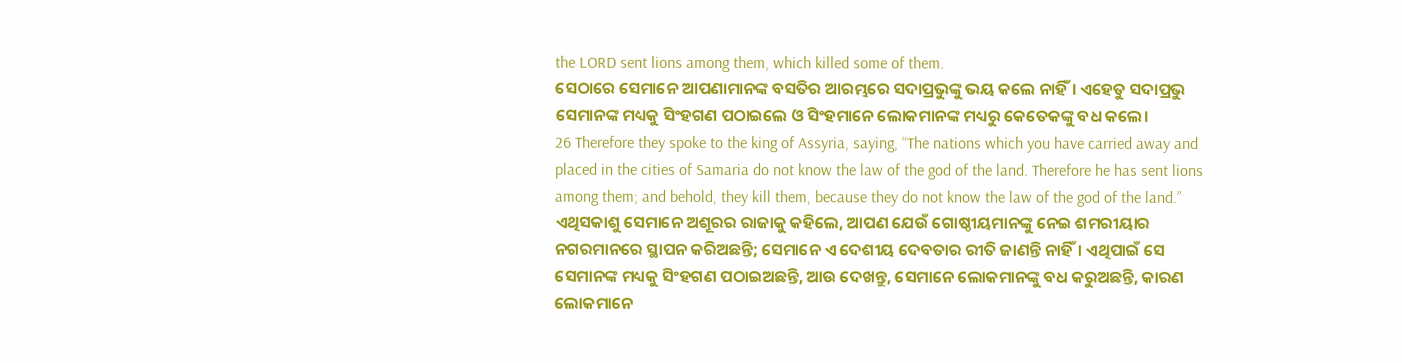the LORD sent lions among them, which killed some of them.
ସେଠାରେ ସେମାନେ ଆପଣାମାନଙ୍କ ବସତିର ଆରମ୍ଭରେ ସଦାପ୍ରଭୁଙ୍କୁ ଭୟ କଲେ ନାହିଁ। ଏହେତୁ ସଦାପ୍ରଭୁ ସେମାନଙ୍କ ମଧ୍ୟକୁ ସିଂହଗଣ ପଠାଇଲେ ଓ ସିଂହମାନେ ଲୋକମାନଙ୍କ ମଧ୍ୟରୁ କେତେକଙ୍କୁ ବଧ କଲେ।
26 Therefore they spoke to the king of Assyria, saying, “The nations which you have carried away and placed in the cities of Samaria do not know the law of the god of the land. Therefore he has sent lions among them; and behold, they kill them, because they do not know the law of the god of the land.”
ଏଥିସକାଶୁ ସେମାନେ ଅଶୂରର ରାଜାକୁ କହିଲେ, ଆପଣ ଯେଉଁ ଗୋଷ୍ଠୀୟମାନଙ୍କୁ ନେଇ ଶମରୀୟାର ନଗରମାନରେ ସ୍ଥାପନ କରିଅଛନ୍ତି; ସେମାନେ ଏ ଦେଶୀୟ ଦେବତାର ରୀତି ଜାଣନ୍ତି ନାହିଁ। ଏଥିପାଇଁ ସେ ସେମାନଙ୍କ ମଧ୍ୟକୁ ସିଂହଗଣ ପଠାଇଅଛନ୍ତି, ଆଉ ଦେଖନ୍ତୁ, ସେମାନେ ଲୋକମାନଙ୍କୁ ବଧ କରୁଅଛନ୍ତି, କାରଣ ଲୋକମାନେ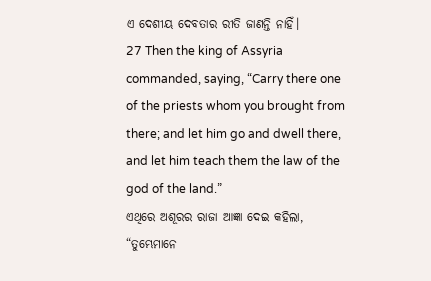ଏ ଦେଶୀୟ ଦେବତାର ରୀତି ଜାଣନ୍ତି ନାହିଁ।
27 Then the king of Assyria commanded, saying, “Carry there one of the priests whom you brought from there; and let him go and dwell there, and let him teach them the law of the god of the land.”
ଏଥିରେ ଅଶୂରର ରାଜା ଆଜ୍ଞା ଦେଇ କହିଲା, “ତୁମ୍ଭେମାନେ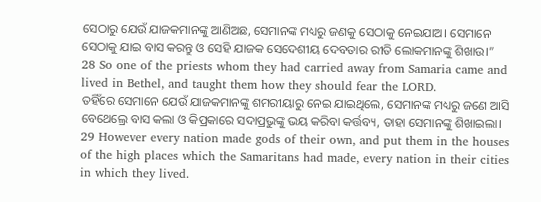ସେଠାରୁ ଯେଉଁ ଯାଜକମାନଙ୍କୁ ଆଣିଅଛ, ସେମାନଙ୍କ ମଧ୍ୟରୁ ଜଣକୁ ସେଠାକୁ ନେଇଯାଅ। ସେମାନେ ସେଠାକୁ ଯାଇ ବାସ କରନ୍ତୁ ଓ ସେହି ଯାଜକ ସେଦେଶୀୟ ଦେବତାର ରୀତି ଲୋକମାନଙ୍କୁ ଶିଖାଉ।”
28 So one of the priests whom they had carried away from Samaria came and lived in Bethel, and taught them how they should fear the LORD.
ତହିଁରେ ସେମାନେ ଯେଉଁ ଯାଜକମାନଙ୍କୁ ଶମରୀୟାରୁ ନେଇ ଯାଇଥିଲେ, ସେମାନଙ୍କ ମଧ୍ୟରୁ ଜଣେ ଆସି ବେଥେଲ୍ରେ ବାସ କଲା ଓ କିପ୍ରକାରେ ସଦାପ୍ରଭୁଙ୍କୁ ଭୟ କରିବା କର୍ତ୍ତବ୍ୟ, ତାହା ସେମାନଙ୍କୁ ଶିଖାଇଲା।
29 However every nation made gods of their own, and put them in the houses of the high places which the Samaritans had made, every nation in their cities in which they lived.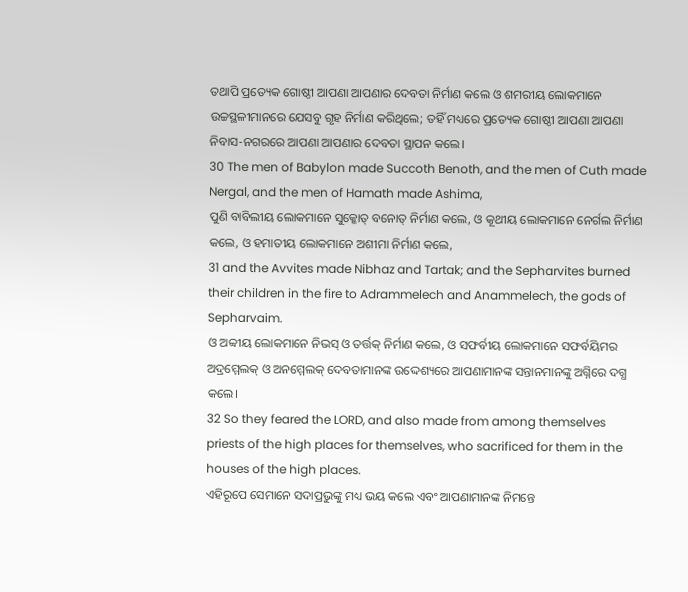ତଥାପି ପ୍ରତ୍ୟେକ ଗୋଷ୍ଠୀ ଆପଣା ଆପଣାର ଦେବତା ନିର୍ମାଣ କଲେ ଓ ଶମରୀୟ ଲୋକମାନେ ଉଚ୍ଚସ୍ଥଳୀମାନରେ ଯେସବୁ ଗୃହ ନିର୍ମାଣ କରିଥିଲେ; ତହିଁ ମଧ୍ୟରେ ପ୍ରତ୍ୟେକ ଗୋଷ୍ଠୀ ଆପଣା ଆପଣା ନିବାସ-ନଗରରେ ଆପଣା ଆପଣାର ଦେବତା ସ୍ଥାପନ କଲେ।
30 The men of Babylon made Succoth Benoth, and the men of Cuth made Nergal, and the men of Hamath made Ashima,
ପୁଣି ବାବିଲୀୟ ଲୋକମାନେ ସୁକ୍କୋତ୍ ବନୋତ୍ ନିର୍ମାଣ କଲେ, ଓ କୂଥୀୟ ଲୋକମାନେ ନେର୍ଗଲ ନିର୍ମାଣ କଲେ, ଓ ହମାତୀୟ ଲୋକମାନେ ଅଶୀମା ନିର୍ମାଣ କଲେ,
31 and the Avvites made Nibhaz and Tartak; and the Sepharvites burned their children in the fire to Adrammelech and Anammelech, the gods of Sepharvaim.
ଓ ଅବ୍ବୀୟ ଲୋକମାନେ ନିଭସ୍ ଓ ତର୍ତ୍ତକ୍ ନିର୍ମାଣ କଲେ, ଓ ସଫର୍ବୀୟ ଲୋକମାନେ ସଫର୍ବୟିମର ଅଦ୍ରମ୍ମେଲକ୍ ଓ ଅନମ୍ମେଲକ୍ ଦେବତାମାନଙ୍କ ଉଦ୍ଦେଶ୍ୟରେ ଆପଣାମାନଙ୍କ ସନ୍ତାନମାନଙ୍କୁ ଅଗ୍ନିରେ ଦଗ୍ଧ କଲେ।
32 So they feared the LORD, and also made from among themselves priests of the high places for themselves, who sacrificed for them in the houses of the high places.
ଏହିରୂପେ ସେମାନେ ସଦାପ୍ରଭୁଙ୍କୁ ମଧ୍ୟ ଭୟ କଲେ ଏବଂ ଆପଣାମାନଙ୍କ ନିମନ୍ତେ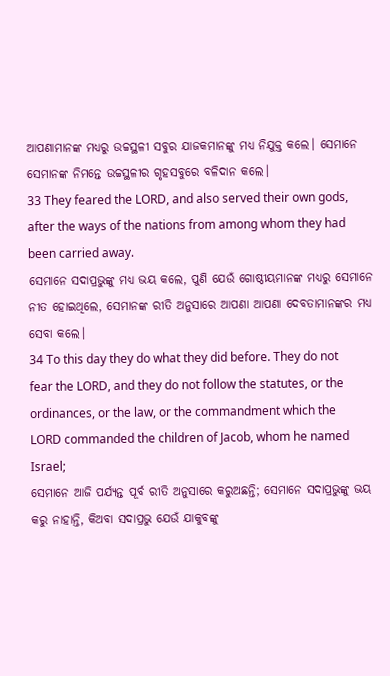ଆପଣାମାନଙ୍କ ମଧ୍ୟରୁ ଉଚ୍ଚସ୍ଥଳୀ ସବୁର ଯାଜକମାନଙ୍କୁ ମଧ୍ୟ ନିଯୁକ୍ତ କଲେ। ସେମାନେ ସେମାନଙ୍କ ନିମନ୍ତେ ଉଚ୍ଚସ୍ଥଳୀର ଗୃହସବୁରେ ବଳିଦାନ କଲେ।
33 They feared the LORD, and also served their own gods, after the ways of the nations from among whom they had been carried away.
ସେମାନେ ସଦାପ୍ରଭୁଙ୍କୁ ମଧ୍ୟ ଭୟ କଲେ, ପୁଣି ଯେଉଁ ଗୋଷ୍ଠୀୟମାନଙ୍କ ମଧ୍ୟରୁ ସେମାନେ ନୀତ ହୋଇଥିଲେ, ସେମାନଙ୍କ ରୀତି ଅନୁସାରେ ଆପଣା ଆପଣା ଦେବତାମାନଙ୍କର ମଧ୍ୟ ସେବା କଲେ।
34 To this day they do what they did before. They do not fear the LORD, and they do not follow the statutes, or the ordinances, or the law, or the commandment which the LORD commanded the children of Jacob, whom he named Israel;
ସେମାନେ ଆଜି ପର୍ଯ୍ୟନ୍ତ ପୂର୍ବ ରୀତି ଅନୁସାରେ କରୁଅଛନ୍ତି; ସେମାନେ ସଦାପ୍ରଭୁଙ୍କୁ ଭୟ କରୁ ନାହାନ୍ତି, କିଅବା ସଦାପ୍ରଭୁ ଯେଉଁ ଯାକୁବଙ୍କୁ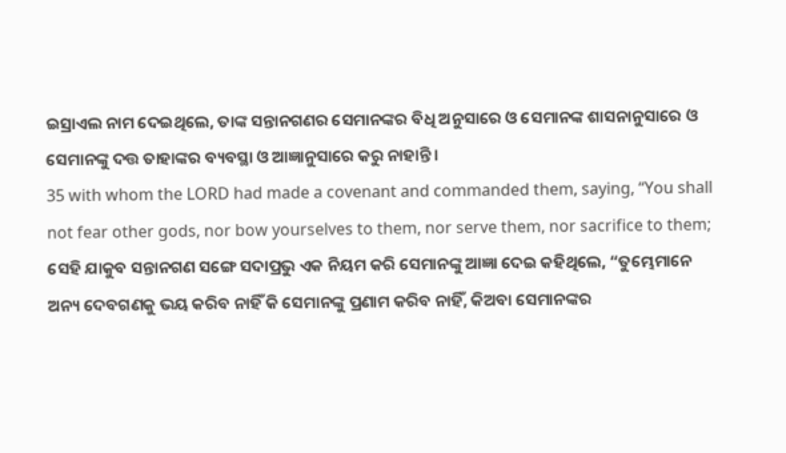ଇସ୍ରାଏଲ ନାମ ଦେଇଥିଲେ, ତାଙ୍କ ସନ୍ତାନଗଣର ସେମାନଙ୍କର ବିଧି ଅନୁସାରେ ଓ ସେମାନଙ୍କ ଶାସନାନୁସାରେ ଓ ସେମାନଙ୍କୁ ଦତ୍ତ ତାହାଙ୍କର ବ୍ୟବସ୍ଥା ଓ ଆଜ୍ଞାନୁସାରେ କରୁ ନାହାନ୍ତି।
35 with whom the LORD had made a covenant and commanded them, saying, “You shall not fear other gods, nor bow yourselves to them, nor serve them, nor sacrifice to them;
ସେହି ଯାକୁବ ସନ୍ତାନଗଣ ସଙ୍ଗେ ସଦାପ୍ରଭୁ ଏକ ନିୟମ କରି ସେମାନଙ୍କୁ ଆଜ୍ଞା ଦେଇ କହିଥିଲେ, “ତୁମ୍ଭେମାନେ ଅନ୍ୟ ଦେବଗଣକୁ ଭୟ କରିବ ନାହିଁ କି ସେମାନଙ୍କୁ ପ୍ରଣାମ କରିବ ନାହିଁ, କିଅବା ସେମାନଙ୍କର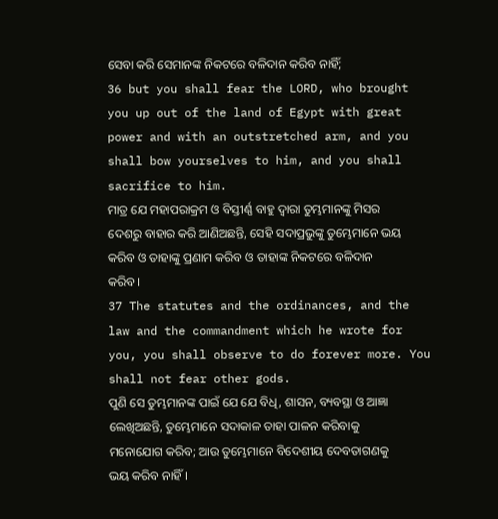ସେବା କରି ସେମାନଙ୍କ ନିକଟରେ ବଳିଦାନ କରିବ ନାହିଁ;
36 but you shall fear the LORD, who brought you up out of the land of Egypt with great power and with an outstretched arm, and you shall bow yourselves to him, and you shall sacrifice to him.
ମାତ୍ର ଯେ ମହାପରାକ୍ରମ ଓ ବିସ୍ତୀର୍ଣ୍ଣ ବାହୁ ଦ୍ୱାରା ତୁମ୍ଭମାନଙ୍କୁ ମିସର ଦେଶରୁ ବାହାର କରି ଆଣିଅଛନ୍ତି, ସେହି ସଦାପ୍ରଭୁଙ୍କୁ ତୁମ୍ଭେମାନେ ଭୟ କରିବ ଓ ତାହାଙ୍କୁ ପ୍ରଣାମ କରିବ ଓ ତାହାଙ୍କ ନିକଟରେ ବଳିଦାନ କରିବ।
37 The statutes and the ordinances, and the law and the commandment which he wrote for you, you shall observe to do forever more. You shall not fear other gods.
ପୁଣି ସେ ତୁମ୍ଭମାନଙ୍କ ପାଇଁ ଯେ ଯେ ବିଧି, ଶାସନ, ବ୍ୟବସ୍ଥା ଓ ଆଜ୍ଞା ଲେଖିଅଛନ୍ତି, ତୁମ୍ଭେମାନେ ସଦାକାଳ ତାହା ପାଳନ କରିବାକୁ ମନୋଯୋଗ କରିବ; ଆଉ ତୁମ୍ଭେମାନେ ବିଦେଶୀୟ ଦେବତାଗଣକୁ ଭୟ କରିବ ନାହିଁ।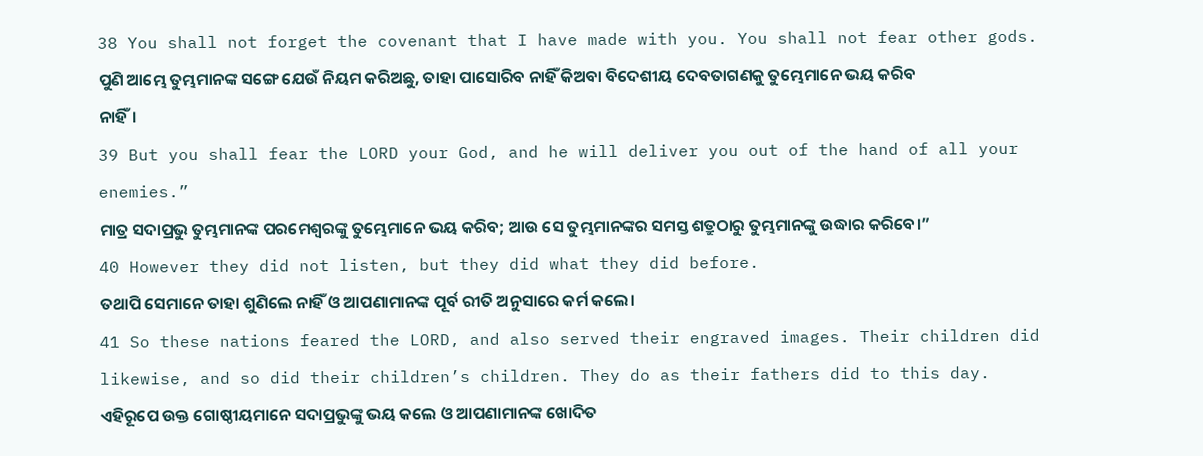38 You shall not forget the covenant that I have made with you. You shall not fear other gods.
ପୁଣି ଆମ୍ଭେ ତୁମ୍ଭମାନଙ୍କ ସଙ୍ଗେ ଯେଉଁ ନିୟମ କରିଅଛୁ, ତାହା ପାସୋରିବ ନାହିଁ କିଅବା ବିଦେଶୀୟ ଦେବତାଗଣକୁ ତୁମ୍ଭେମାନେ ଭୟ କରିବ ନାହିଁ।
39 But you shall fear the LORD your God, and he will deliver you out of the hand of all your enemies.”
ମାତ୍ର ସଦାପ୍ରଭୁ ତୁମ୍ଭମାନଙ୍କ ପରମେଶ୍ୱରଙ୍କୁ ତୁମ୍ଭେମାନେ ଭୟ କରିବ; ଆଉ ସେ ତୁମ୍ଭମାନଙ୍କର ସମସ୍ତ ଶତ୍ରୁଠାରୁ ତୁମ୍ଭମାନଙ୍କୁ ଉଦ୍ଧାର କରିବେ।”
40 However they did not listen, but they did what they did before.
ତଥାପି ସେମାନେ ତାହା ଶୁଣିଲେ ନାହିଁ ଓ ଆପଣାମାନଙ୍କ ପୂର୍ବ ରୀତି ଅନୁସାରେ କର୍ମ କଲେ।
41 So these nations feared the LORD, and also served their engraved images. Their children did likewise, and so did their children’s children. They do as their fathers did to this day.
ଏହିରୂପେ ଉକ୍ତ ଗୋଷ୍ଠୀୟମାନେ ସଦାପ୍ରଭୁଙ୍କୁ ଭୟ କଲେ ଓ ଆପଣାମାନଙ୍କ ଖୋଦିତ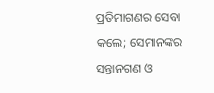ପ୍ରତିମାଗଣର ସେବା କଲେ; ସେମାନଙ୍କର ସନ୍ତାନଗଣ ଓ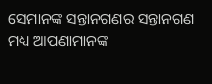ସେମାନଙ୍କ ସନ୍ତାନଗଣର ସନ୍ତାନଗଣ ମଧ୍ୟ ଆପଣାମାନଙ୍କ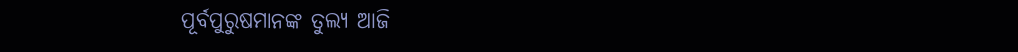ପୂର୍ବପୁରୁଷମାନଙ୍କ ତୁଲ୍ୟ ଆଜି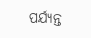ପର୍ଯ୍ୟନ୍ତ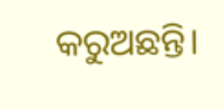କରୁଅଛନ୍ତି।